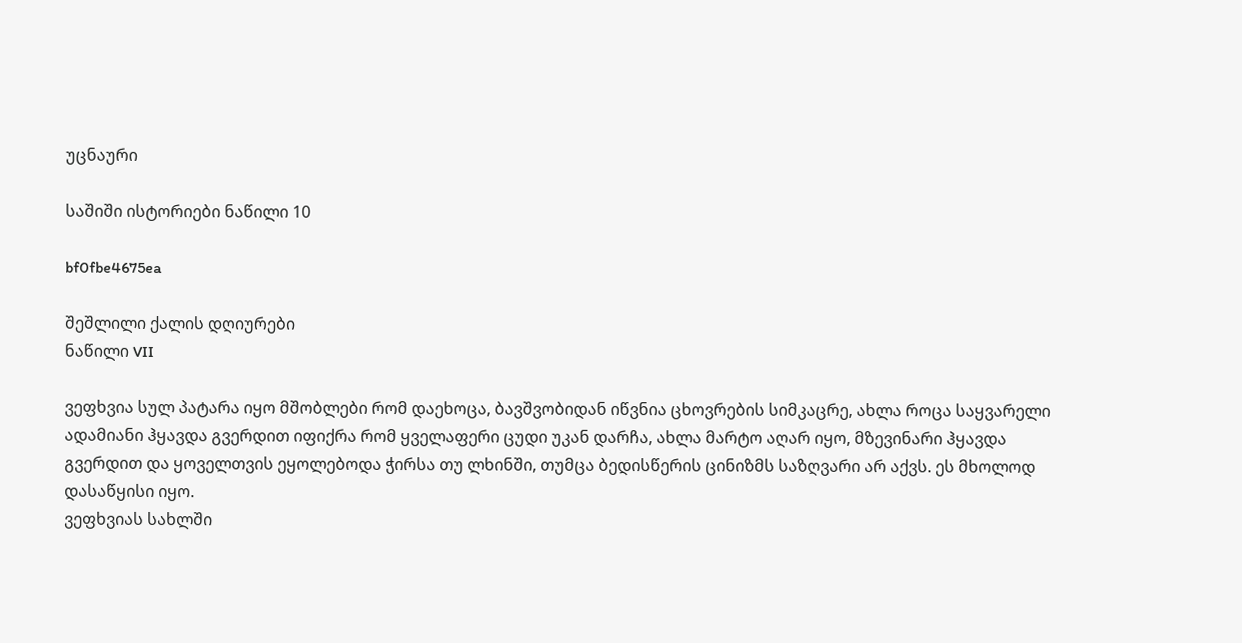უცნაური

საშიში ისტორიები ნაწილი 10

bf0fbe4675ea

შეშლილი ქალის დღიურები
ნაწილი VII

ვეფხვია სულ პატარა იყო მშობლები რომ დაეხოცა, ბავშვობიდან იწვნია ცხოვრების სიმკაცრე, ახლა როცა საყვარელი ადამიანი ჰყავდა გვერდით იფიქრა რომ ყველაფერი ცუდი უკან დარჩა, ახლა მარტო აღარ იყო, მზევინარი ჰყავდა გვერდით და ყოველთვის ეყოლებოდა ჭირსა თუ ლხინში, თუმცა ბედისწერის ცინიზმს საზღვარი არ აქვს. ეს მხოლოდ დასაწყისი იყო.
ვეფხვიას სახლში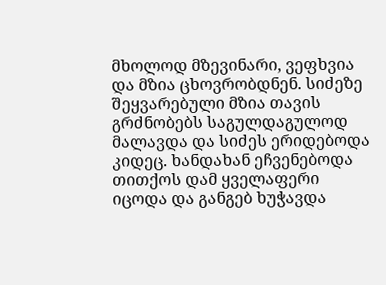მხოლოდ მზევინარი, ვეფხვია და მზია ცხოვრობდნენ. სიძეზე შეყვარებული მზია თავის გრძნობებს საგულდაგულოდ მალავდა და სიძეს ერიდებოდა კიდეც. ხანდახან ეჩვენებოდა თითქოს დამ ყველაფერი იცოდა და განგებ ხუჭავდა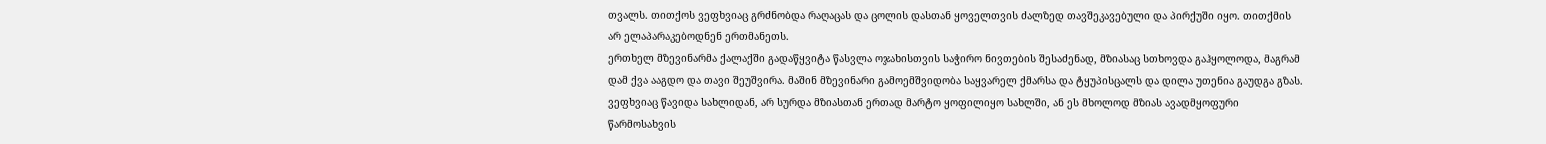თვალს. თითქოს ვეფხვიაც გრძნობდა რაღაცას და ცოლის დასთან ყოველთვის ძალზედ თავშეკავებული და პირქუში იყო. თითქმის არ ელაპარაკებოდნენ ერთმანეთს.
ერთხელ მზევინარმა ქალაქში გადაწყვიტა წასვლა ოჯახისთვის საჭირო ნივთების შესაძენად, მზიასაც სთხოვდა გაჰყოლოდა, მაგრამ დამ ქვა ააგდო და თავი შეუშვირა. მაშინ მზევინარი გამოემშვიდობა საყვარელ ქმარსა და ტყუპისცალს და დილა უთენია გაუდგა გზას. ვეფხვიაც წავიდა სახლიდან, არ სურდა მზიასთან ერთად მარტო ყოფილიყო სახლში, ან ეს მხოლოდ მზიას ავადმყოფური წარმოსახვის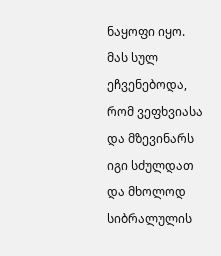ნაყოფი იყო. მას სულ ეჩვენებოდა, რომ ვეფხვიასა და მზევინარს იგი სძულდათ და მხოლოდ სიბრალულის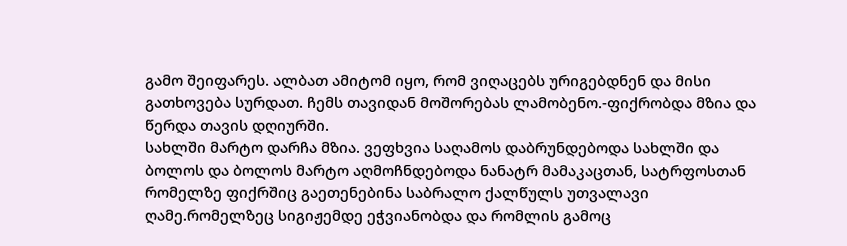გამო შეიფარეს. ალბათ ამიტომ იყო, რომ ვიღაცებს ურიგებდნენ და მისი გათხოვება სურდათ. ჩემს თავიდან მოშორებას ლამობენო.-ფიქრობდა მზია და წერდა თავის დღიურში.
სახლში მარტო დარჩა მზია. ვეფხვია საღამოს დაბრუნდებოდა სახლში და ბოლოს და ბოლოს მარტო აღმოჩნდებოდა ნანატრ მამაკაცთან, სატრფოსთან რომელზე ფიქრშიც გაეთენებინა საბრალო ქალწულს უთვალავი ღამე.რომელზეც სიგიჟემდე ეჭვიანობდა და რომლის გამოც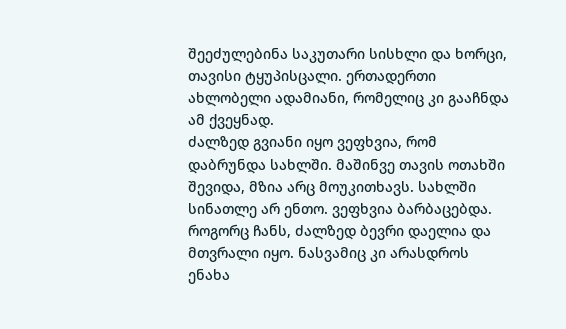შეეძულებინა საკუთარი სისხლი და ხორცი, თავისი ტყუპისცალი. ერთადერთი ახლობელი ადამიანი, რომელიც კი გააჩნდა ამ ქვეყნად.
ძალზედ გვიანი იყო ვეფხვია, რომ დაბრუნდა სახლში. მაშინვე თავის ოთახში შევიდა, მზია არც მოუკითხავს. სახლში სინათლე არ ენთო. ვეფხვია ბარბაცებდა. როგორც ჩანს, ძალზედ ბევრი დაელია და მთვრალი იყო. ნასვამიც კი არასდროს ენახა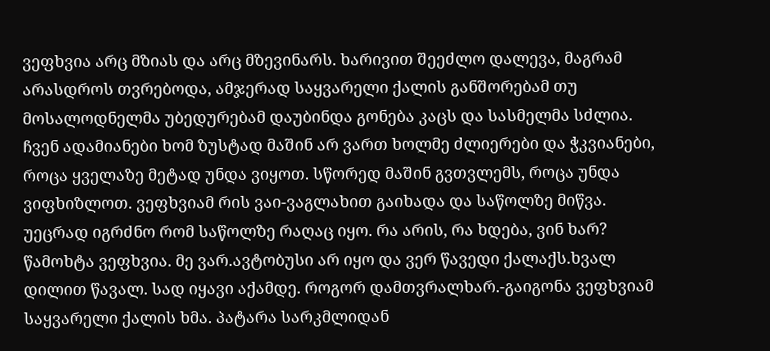ვეფხვია არც მზიას და არც მზევინარს. ხარივით შეეძლო დალევა, მაგრამ არასდროს თვრებოდა, ამჯერად საყვარელი ქალის განშორებამ თუ მოსალოდნელმა უბედურებამ დაუბინდა გონება კაცს და სასმელმა სძლია. ჩვენ ადამიანები ხომ ზუსტად მაშინ არ ვართ ხოლმე ძლიერები და ჭკვიანები, როცა ყველაზე მეტად უნდა ვიყოთ. სწორედ მაშინ გვთვლემს, როცა უნდა ვიფხიზლოთ. ვეფხვიამ რის ვაი-ვაგლახით გაიხადა და საწოლზე მიწვა. უეცრად იგრძნო რომ საწოლზე რაღაც იყო. რა არის, რა ხდება, ვინ ხარ? წამოხტა ვეფხვია. მე ვარ.ავტობუსი არ იყო და ვერ წავედი ქალაქს.ხვალ დილით წავალ. სად იყავი აქამდე. როგორ დამთვრალხარ.-გაიგონა ვეფხვიამ საყვარელი ქალის ხმა. პატარა სარკმლიდან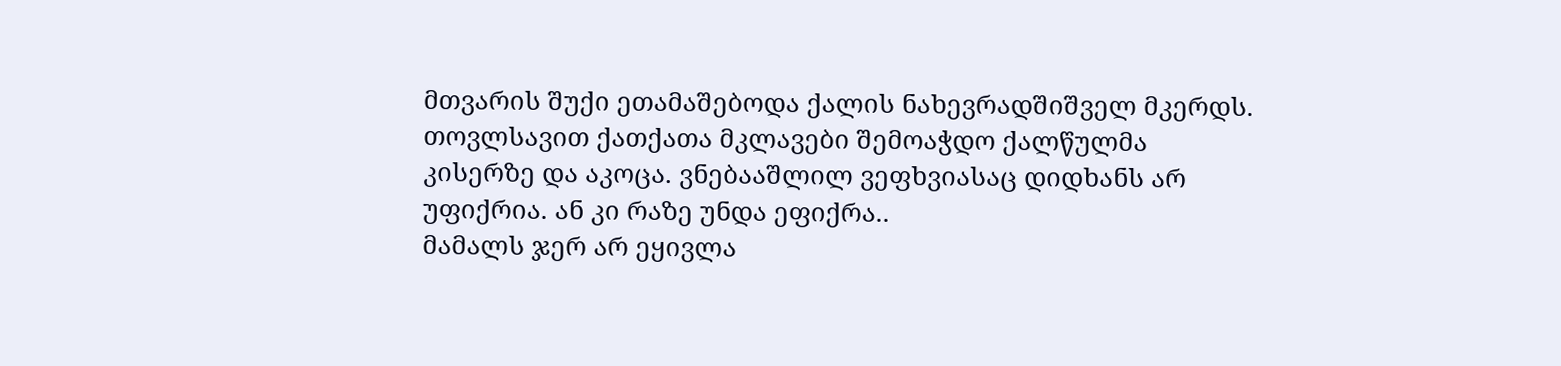მთვარის შუქი ეთამაშებოდა ქალის ნახევრადშიშველ მკერდს. თოვლსავით ქათქათა მკლავები შემოაჭდო ქალწულმა კისერზე და აკოცა. ვნებააშლილ ვეფხვიასაც დიდხანს არ უფიქრია. ან კი რაზე უნდა ეფიქრა..
მამალს ჯერ არ ეყივლა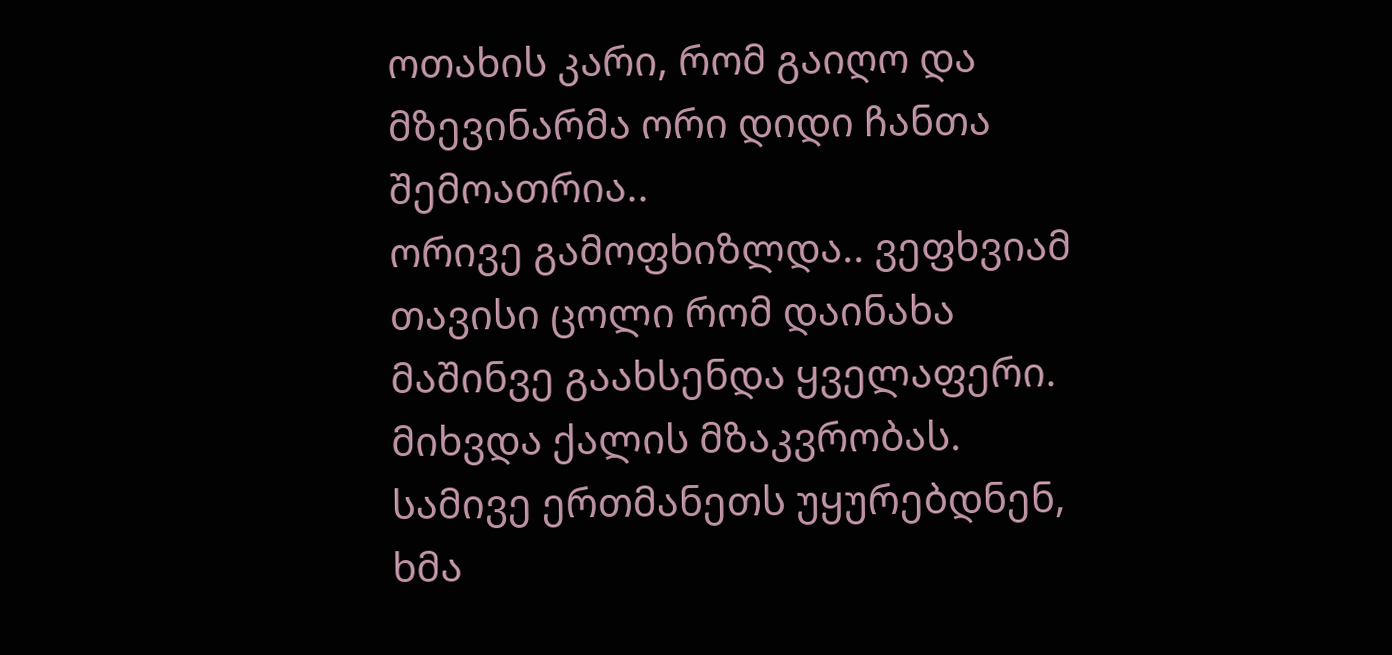ოთახის კარი, რომ გაიღო და მზევინარმა ორი დიდი ჩანთა შემოათრია..
ორივე გამოფხიზლდა.. ვეფხვიამ თავისი ცოლი რომ დაინახა მაშინვე გაახსენდა ყველაფერი. მიხვდა ქალის მზაკვრობას. სამივე ერთმანეთს უყურებდნენ, ხმა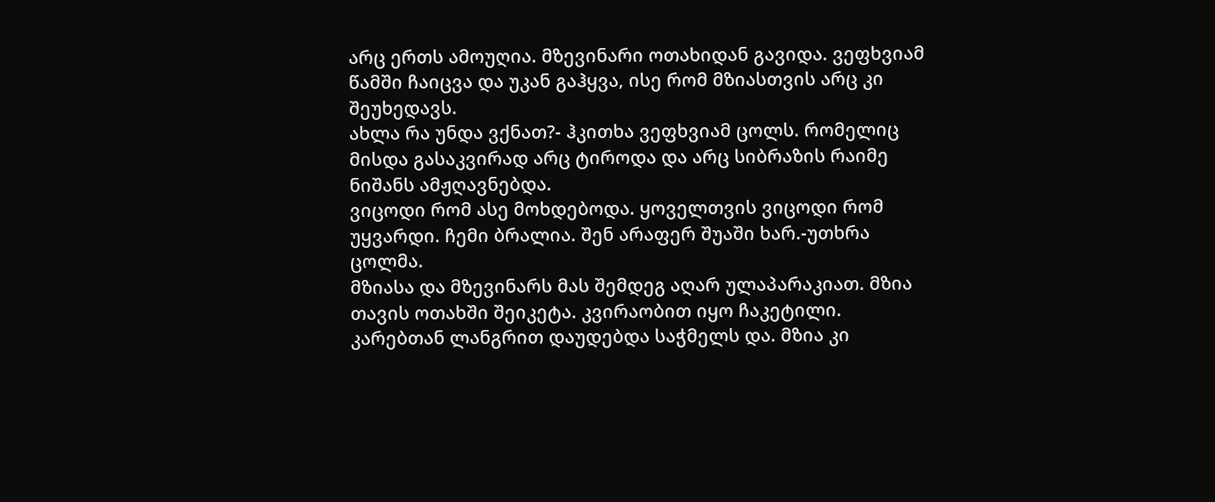არც ერთს ამოუღია. მზევინარი ოთახიდან გავიდა. ვეფხვიამ წამში ჩაიცვა და უკან გაჰყვა, ისე რომ მზიასთვის არც კი შეუხედავს.
ახლა რა უნდა ვქნათ?- ჰკითხა ვეფხვიამ ცოლს. რომელიც მისდა გასაკვირად არც ტიროდა და არც სიბრაზის რაიმე ნიშანს ამჟღავნებდა.
ვიცოდი რომ ასე მოხდებოდა. ყოველთვის ვიცოდი რომ უყვარდი. ჩემი ბრალია. შენ არაფერ შუაში ხარ.-უთხრა ცოლმა.
მზიასა და მზევინარს მას შემდეგ აღარ ულაპარაკიათ. მზია თავის ოთახში შეიკეტა. კვირაობით იყო ჩაკეტილი. კარებთან ლანგრით დაუდებდა საჭმელს და. მზია კი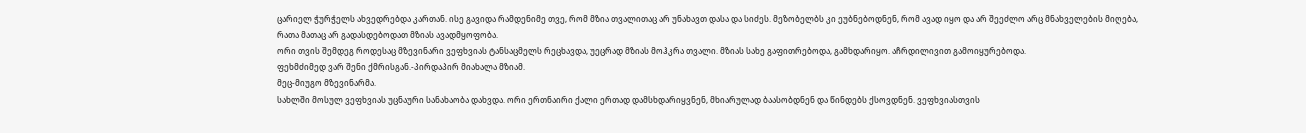ცარიელ ჭურჭელს ახვედრებდა კართან. ისე გავიდა რამდენიმე თვე, რომ მზია თვალითაც არ უნახავთ დასა და სიძეს. მეზობელბს კი ეუბნებოდნენ, რომ ავად იყო და არ შეეძლო არც მნახველების მიღება, რათა მათაც არ გადასდებოდათ მზიას ავადმყოფობა.
ორი თვის შემდეგ როდესაც მზევინარი ვეფხვიას ტანსაცმელს რეცხავდა, უეცრად მზიას მოჰკრა თვალი. მზიას სახე გაფითრებოდა, გამხდარიყო. აჩრდილივით გამოიყურებოდა.
ფეხმძიმედ ვარ შენი ქმრისგან.-პირდაპირ მიახალა მზიამ.
მეც-მიუგო მზევინარმა.
სახლში მოსულ ვეფხვიას უცნაური სანახაობა დახვდა. ორი ერთნაირი ქალი ერთად დამსხდარიყვნენ, მხიარულად ბაასობდნენ და წინდებს ქსოვდნენ. ვეფხვიასთვის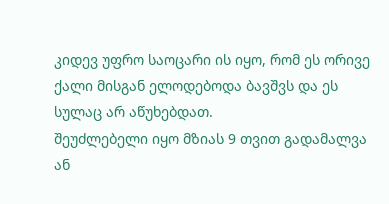კიდევ უფრო საოცარი ის იყო, რომ ეს ორივე ქალი მისგან ელოდებოდა ბავშვს და ეს სულაც არ აწუხებდათ.
შეუძლებელი იყო მზიას 9 თვით გადამალვა ან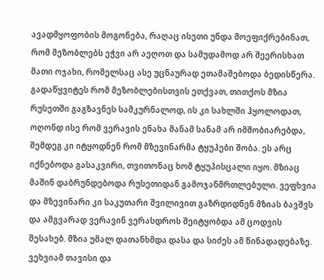ავადმყოფობის მოგონება, რაღაც ისეთი უნდა მოეფიქრებინათ, რომ მეზობლებს ეჭვი არ აეღოთ და სამუდამოდ არ შეერისხათ მათი ოჯახი, რომელსაც ასე უცნაურად ეთამაშებოდა ბედისწერა.
გადაწყვიტეს რომ მეზობლებისთვის ეთქვათ, თითქოს მზია რუსეთში გაგზავნეს სამკურნალოდ, ის კი სახლში ჰყოლოდათ, ოღონდ ისე რომ ვერავის ენახა მანამ სანამ არ იმშობიარებდა, შემდეგ კი იტყოდნენ რომ მზევინარმა ტყუპები შობა. ეს არც იქნებოდა გასაკვირი, თვითონაც ხომ ტყუპისცალი იყო. მზიაც მაშინ დაბრუნდებოდა რუსეთიდან გამოჯანმრთლებული. ვეფხვია და მზევინარი კი საკუთარი შვილივით გაზრდიდნენ მზიას ბავშვს და ამგვარად ვერავინ ვერასდროს შეიტყობდა ამ ცოდვის შესახებ. მზია უმალ დათანხმდა დასა და სიძეს ამ წინადადებაზე. ვეხვიამ თავისი და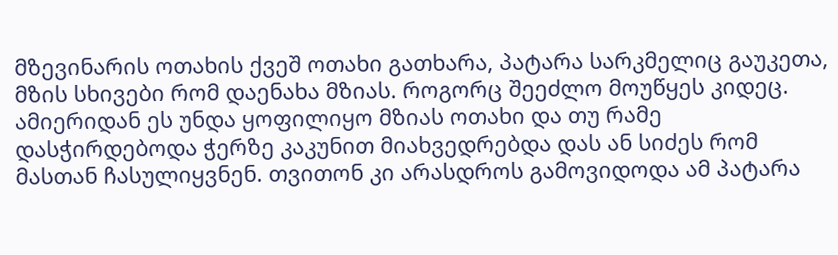მზევინარის ოთახის ქვეშ ოთახი გათხარა, პატარა სარკმელიც გაუკეთა, მზის სხივები რომ დაენახა მზიას. როგორც შეეძლო მოუწყეს კიდეც. ამიერიდან ეს უნდა ყოფილიყო მზიას ოთახი და თუ რამე დასჭირდებოდა ჭერზე კაკუნით მიახვედრებდა დას ან სიძეს რომ მასთან ჩასულიყვნენ. თვითონ კი არასდროს გამოვიდოდა ამ პატარა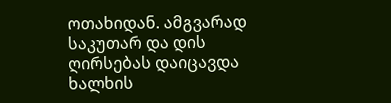ოთახიდან. ამგვარად საკუთარ და დის ღირსებას დაიცავდა ხალხის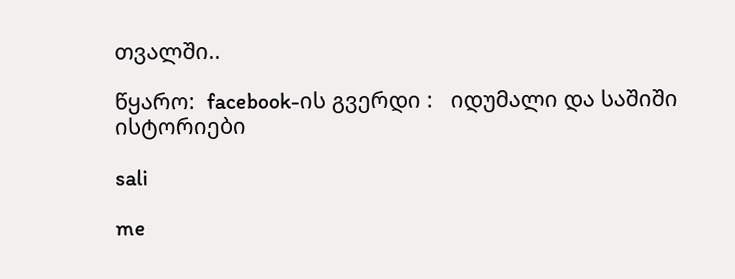თვალში..

წყარო:  facebook-ის გვერდი :   იდუმალი და საშიში ისტორიები

sali

me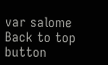var salome
Back to top button